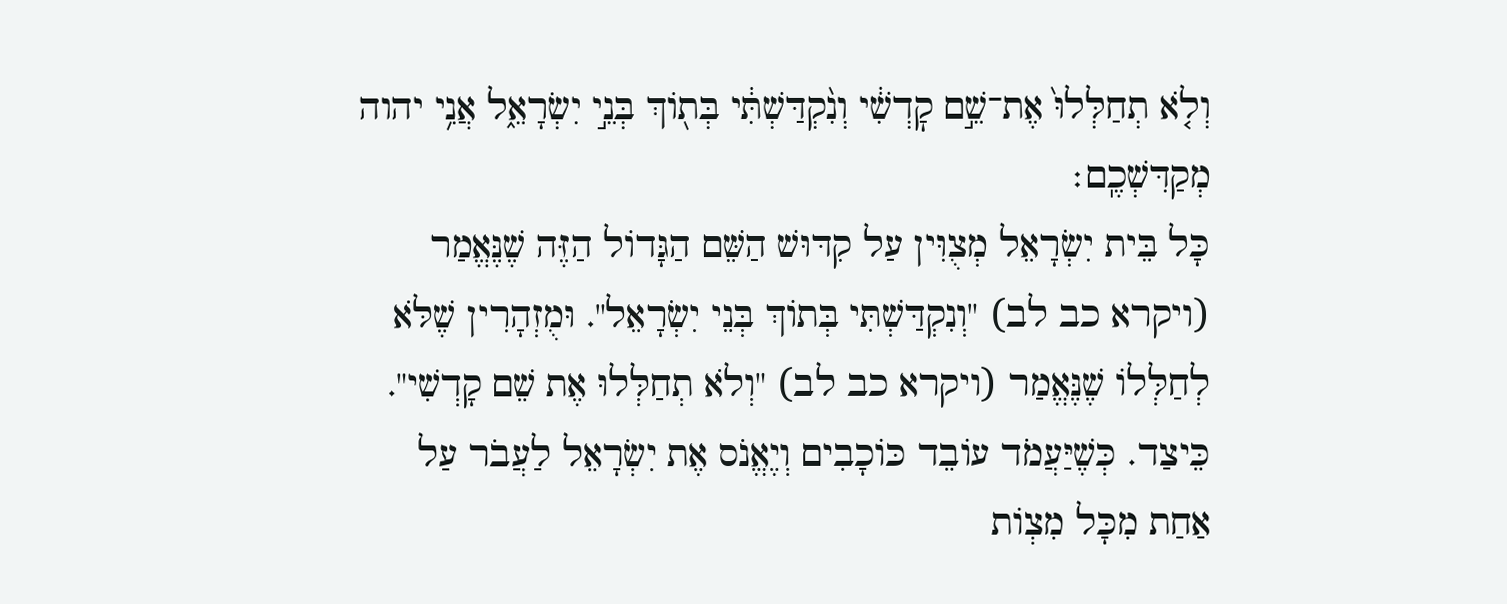וְלֹ֤א תְחַלְּלוּ֙ אֶת־שֵׁ֣ם קׇדְשִׁ֔י וְנִ֨קְדַּשְׁתִּ֔י בְּת֖וֹךְ בְּנֵ֣י יִשְׂרָאֵ֑ל אֲנִ֥י יהוה מְקַדִּשְׁכֶֽם׃
כָּל בֵּית יִשְׂרָאֵל מְצֻוִּין עַל קִדּוּשׁ הַשֵּׁם הַגָּדוֹל הַזֶּה שֶׁנֶּאֱמַר (ויקרא כב לב) "וְנִקְדַּשְׁתִּי בְּתוֹךְ בְּנֵי יִשְׂרָאֵל". וּמֻזְהָרִין שֶׁלֹּא לְחַלְּלוֹ שֶׁנֶּאֱמַר (ויקרא כב לב) "וְלֹא תְחַלְּלוּ אֶת שֵׁם קָדְשִׁי". כֵּיצַד. כְּשֶׁיַּעֲמֹד עוֹבֵד כּוֹכָבִים וְיֶאֱנֹס אֶת יִשְׂרָאֵל לַעֲבֹר עַל אַחַת מִכָּל מִצְוֹת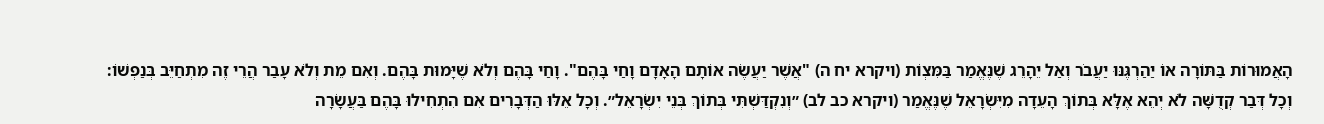הָאֲמוּרוֹת בַּתּוֹרָה אוֹ יַהַרְגֶּנּוּ יַעֲבֹר וְאַל יֵהָרֵג שֶׁנֶּאֱמַר בַּמִּצְוֹת (ויקרא יח ה) "אֲשֶׁר יַעֲשֶׂה אוֹתָם הָאָדָם וָחַי בָּהֶם". וָחַי בָּהֶם וְלֹא שֶׁיָּמוּת בָּהֶם. וְאִם מֵת וְלֹא עָבַר הֲרֵי זֶה מִתְחַיֵּב בְּנַפְשׁוֹ:
וְכָל דְּבַר קְדֻשָּׁה לֹא יְהֵא אֶלָּא בְּתוֹךְ הָעֵדָה מִיִּשְׂרָאֵל שֶׁנֶּאֱמַר (ויקרא כב לב) ״וְנִקְדַּשְׁתִּי בְּתוֹךְ בְּנֵי יִשְׂרָאֵל״. וְכָל אֵלּוּ הַדְּבָרִים אִם הִתְחִילוּ בָּהֶם בַּעֲשָׂרָה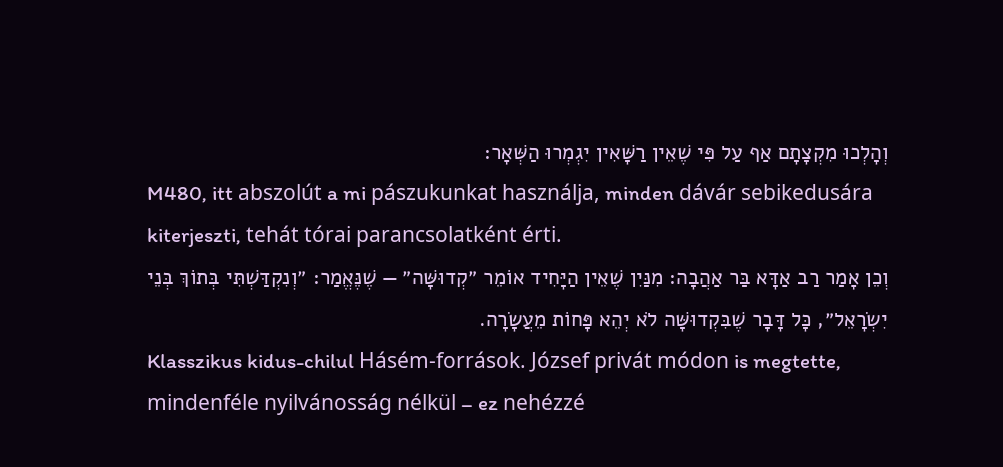וְהָלְכוּ מִקְצָתָם אַף עַל פִּי שֶׁאֵין רַשָּׁאִין יִגְמְרוּ הַשְּׁאָר:
M480, itt abszolút a mi pászukunkat használja, minden dávár sebikedusára kiterjeszti, tehát tórai parancsolatként érti.
וְכֵן אָמַר רַב אַדָּא בַּר אַהֲבָה: מִנַּיִן שֶׁאֵין הַיָּחִיד אוֹמֵר ״קְדוּשָּׁה״ — שֶׁנֶּאֱמַר: ״וְנִקְדַּשְׁתִּי בְּתוֹךְ בְּנֵי יִשְׂרָאֵל״, כׇּל דָּבָר שֶׁבִּקְדוּשָּׁה לֹא יְהֵא פָּחוֹת מֵעֲשָׂרָה.
Klasszikus kidus-chilul Hásém-források. József privát módon is megtette, mindenféle nyilvánosság nélkül – ez nehézzé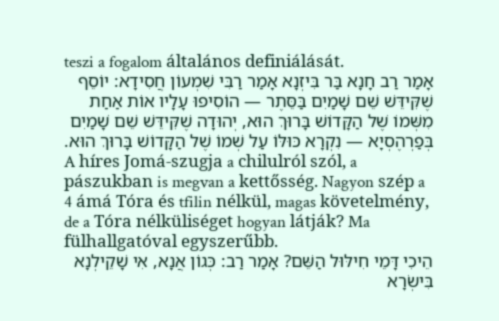teszi a fogalom általános definiálását.
אָמַר רַב חָנָא בַּר בִּיזְנָא אָמַר רַבִּי שִׁמְעוֹן חֲסִידָא: יוֹסֵף שֶׁקִּידֵּשׁ שֵׁם שָׁמַיִם בַּסֵּתֶר — הוֹסִיפוּ עָלָיו אוֹת אַחַת מִשְּׁמוֹ שֶׁל הַקָּדוֹשׁ בָּרוּךְ הוּא, יְהוּדָה שֶׁקִּידֵּשׁ שֵׁם שָׁמַיִם בְּפַרְהֶסְיָא — נִקְרָא כּוּלּוֹ עַל שְׁמוֹ שֶׁל הַקָּדוֹשׁ בָּרוּךְ הוּא.
A híres Jomá-szugja a chilulról szól, a pászukban is megvan a kettősség. Nagyon szép a 4 ámá Tóra és tfilin nélkül, magas követelmény, de a Tóra nélküliséget hogyan látják? Ma fülhallgatóval egyszerűbb.
הֵיכִי דָּמֵי חִילּוּל הַשֵּׁם? אָמַר רַב: כְּגוֹן אֲנָא, אִי שָׁקֵילְנָא בִּישְׂרָא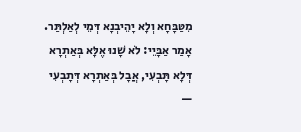מִטַּבָּחָא וְלָא יָהֵיבְנָא דְּמֵי לְאַלְתַּר. אָמַר אַבָּיֵי: לֹא שָׁנוּ אֶלָּא בְּאַתְרָא דְּלָא תָּבְעִי, אֲבָל בְּאַתְרָא דְּתָבְעִי —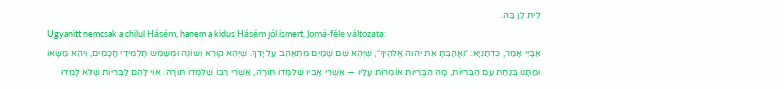לֵית לַן בַּהּ.
Ugyanitt nemcsak a chilul Hásém, hanem a kidus Hásém jól ismert, Jomá-féle változata:
אַבָּיֵי אָמַר, כִּדְתַנְיָא: ״וְאָהַבְתָּ אֵת יהוה אֱלֹהֶיךָ״, שֶׁיְּהֵא שֵׁם שָׁמַיִם מִתְאַהֵב עַל יָדְךָ. שֶׁיְּהֵא קוֹרֵא וְשׁוֹנֶה וּמְשַׁמֵּשׁ תַּלְמִידֵי חֲכָמִים, וִיהֵא מַשָּׂאוֹ וּמַתָּנוֹ בְּנַחַת עִם הַבְּרִיּוֹת, מָה הַבְּרִיּוֹת אוֹמְרוֹת עָלָיו — אַשְׁרֵי אָבִיו שֶׁלִּמְּדוֹ תּוֹרָה, אַשְׁרֵי רַבּוֹ שֶׁלִּמְּדוֹ תּוֹרָה. אוֹי לָהֶם לַבְּרִיּוֹת שֶׁלֹּא לָמְדוּ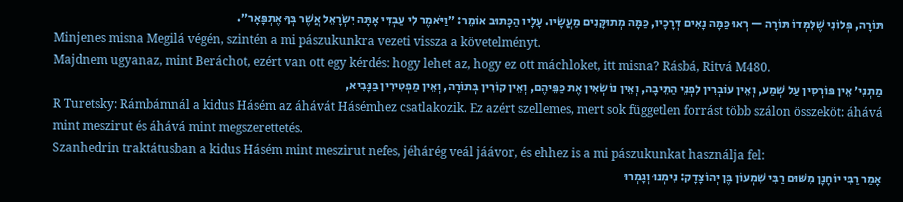תּוֹרָה, פְּלוֹנִי שֶׁלִּמְּדוֹ תּוֹרָה — רְאוּ כַּמָּה נָאִים דְּרָכָיו, כַּמָּה מְתוּקָּנִים מַעֲשָׂיו. עָלָיו הַכָּתוּב אוֹמֵר: ״וַיֹּאמֶר לִי עַבְדִּי אָתָּה יִשְׂרָאֵל אֲשֶׁר בְּךָ אֶתְפָּאָר״.
Minjenes misna Megilá végén, szintén a mi pászukunkra vezeti vissza a követelményt.
Majdnem ugyanaz, mint Beráchot, ezért van ott egy kérdés: hogy lehet az, hogy ez ott máchloket, itt misna? Rásbá, Ritvá M480.
מַתְנִי׳ אֵין פּוֹרְסִין עַל שְׁמַע, וְאֵין עוֹבְרִין לִפְנֵי הַתֵּיבָה, וְאֵין נוֹשְׂאִין אֶת כַּפֵּיהֶם, וְאֵין קוֹרִין בְּתוֹרָה, וְאֵין מַפְטִירִין בַּנָּבִיא,
R Turetsky: Rámbámnál a kidus Hásém az áhávát Hásémhez csatlakozik. Ez azért szellemes, mert sok független forrást több szálon összeköt: áhává mint meszirut és áhává mint megszerettetés.
Szanhedrin traktátusban a kidus Hásém mint meszirut nefes, jéhárég veál jáávor, és ehhez is a mi pászukunkat használja fel:
אָמַר רַבִּי יוֹחָנָן מִשּׁוּם רַבִּי שִׁמְעוֹן בֶּן יְהוֹצָדָק: נִימְנוּ וְגָמְרוּ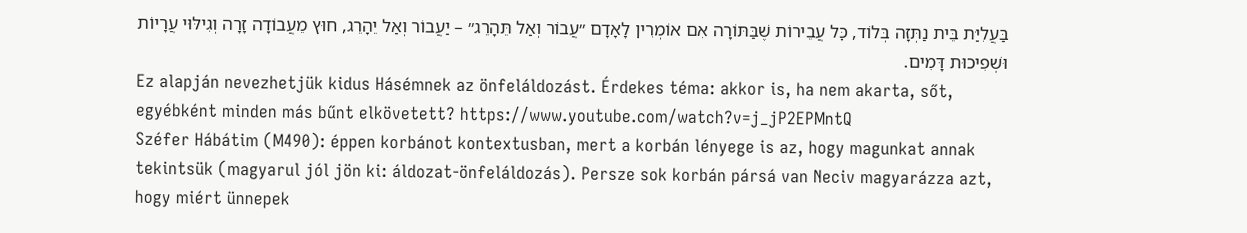בַּעֲלִיַּת בֵּית נַתְּזָה בְּלוֹד, כׇּל עֲבֵירוֹת שֶׁבַּתּוֹרָה אִם אוֹמְרִין לָאָדָם ״עֲבוֹר וְאַל תֵּהָרֵג״ – יַעֲבוֹר וְאַל יֵהָרֵג, חוּץ מֵעֲבוֹדָה זָרָה וְגִילּוּי עֲרָיוֹת וּשְׁפִיכוּת דָּמִים.
Ez alapján nevezhetjük kidus Hásémnek az önfeláldozást. Érdekes téma: akkor is, ha nem akarta, sőt, egyébként minden más bűnt elkövetett? https://www.youtube.com/watch?v=j_jP2EPMntQ
Széfer Hábátim (M490): éppen korbánot kontextusban, mert a korbán lényege is az, hogy magunkat annak tekintsük (magyarul jól jön ki: áldozat-önfeláldozás). Persze sok korbán pársá van Neciv magyarázza azt, hogy miért ünnepek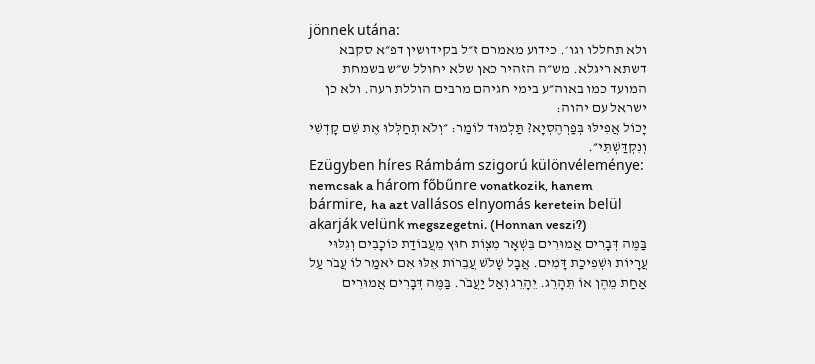jönnek utána:
ולא תחללו וגו׳. כידוע מאמרם ז״ל בקידושין דפ״א סקבא דשתא ריגלא. מש״ה הזהיר כאן שלא יחולל ש״ש בשמחת המועד כמו באוה״ע בימי חגיהם מרבים הוללת רעה. ולא כן ישראל עם יהוה:
יָכוֹל אֲפִילּוּ בְּפַרְהֶסְיָא? תַּלְמוּד לוֹמַר: ״וְלֹא תְחַלְּלוּ אֶת שֵׁם קׇדְשִׁי וְנִקְדַּשְׁתִּי״.
Ezügyben híres Rámbám szigorú különvéleménye: nemcsak a három főbűnre vonatkozik, hanem bármire, ha azt vallásos elnyomás keretein belül akarják velünk megszegetni. (Honnan veszi?)
בַּמֶּה דְּבָרִים אֲמוּרִים בִּשְׁאָר מִצְוֹת חוּץ מֵעֲבוֹדַת כּוֹכָבִים וְגִלּוּי עֲרָיוֹת וּשְׁפִיכַת דָּמִים. אֲבָל שָׁלֹשׁ עֲבֵרוֹת אֵלּוּ אִם יֹאמַר לוֹ עֲבֹר עַל אַחַת מֵהֶן אוֹ תֵּהָרֵג. יֵהָרֵג וְאַל יַעֲבֹר. בַּמֶּה דְּבָרִים אֲמוּרִים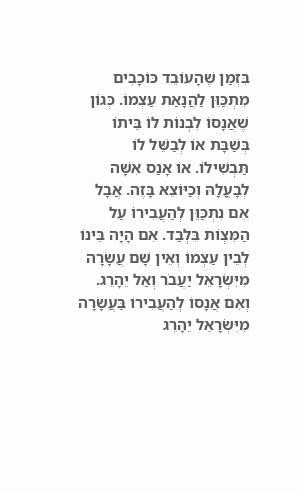בִּזְמַן שֶׁהָעוֹבֵד כּוֹכָבִים מִתְכַּוֵּן לַהֲנָאַת עַצְמוֹ. כְּגוֹן שֶׁאֲנָסוֹ לִבְנוֹת לוֹ בֵּיתוֹ בְּשַׁבָּת אוֹ לְבַשֵּׁל לוֹ תַּבְשִׁילוֹ. אוֹ אָנַס אִשָּׁה לְבָעֳלָהּ וְכַיּוֹצֵא בָּזֶה. אֲבָל אִם נִתְכַּוֵּן לְהַעֲבִירוֹ עַל הַמִּצְוֹת בִּלְבַד. אִם הָיָה בֵּינוֹ לְבֵין עַצְמוֹ וְאֵין שָׁם עֲשָׂרָה מִיִּשְׂרָאֵל יַעֲבֹר וְאַל יֵהָרֵג. וְאִם אֲנָסוֹ לְהַעֲבִירוֹ בַּעֲשָׂרָה מִיִּשְׂרָאֵל יֵהָרֵג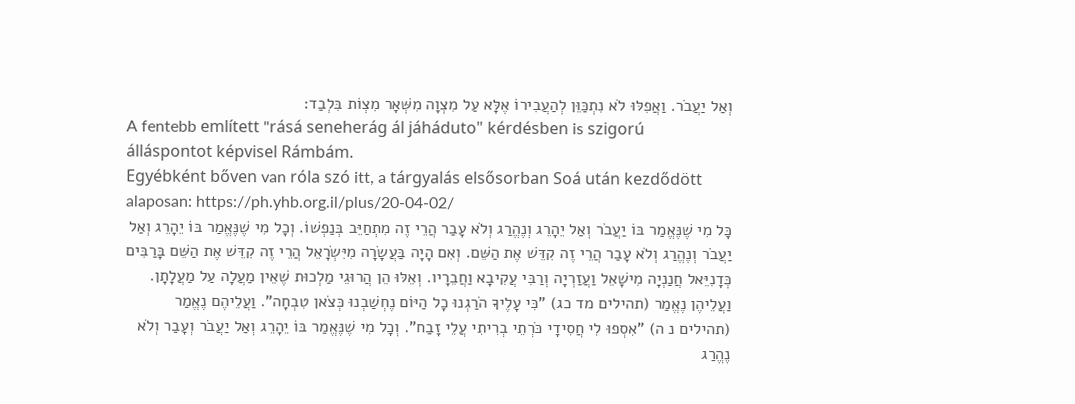וְאַל יַעֲבֹר. וַאֲפִלּוּ לֹא נִתְכַּוֵּן לְהַעֲבִירוֹ אֶלָּא עַל מִצְוָה מִשְּׁאָר מִצְוֹת בִּלְבַד:
A fentebb említett "rásá seneherág ál jáháduto" kérdésben is szigorú álláspontot képvisel Rámbám.
Egyébként bőven van róla szó itt, a tárgyalás elsősorban Soá után kezdődött alaposan: https://ph.yhb.org.il/plus/20-04-02/
כָּל מִי שֶׁנֶּאֱמַר בּוֹ יַעֲבֹר וְאַל יֵהָרֵג וְנֶהֱרַג וְלֹא עָבַר הֲרֵי זֶה מִתְחַיֵּב בְּנַפְשׁוֹ. וְכָל מִי שֶׁנֶּאֱמַר בּוֹ יֵהָרֵג וְאַל יַעֲבֹר וְנֶהֱרַג וְלֹא עָבַר הֲרֵי זֶה קִדֵּשׁ אֶת הַשֵּׁם. וְאִם הָיָה בַּעֲשָׂרָה מִיִּשְׂרָאֵל הֲרֵי זֶה קִדֵּשׁ אֶת הַשֵּׁם בָּרַבִּים כְּדָנִיֵּאל חֲנַנְיָה מִישָׁאֵל וַעֲזַרְיָה וְרַבִּי עֲקִיבָא וַחֲבֵרָיו. וְאֵלּוּ הֵן הֲרוּגֵי מַלְכוּת שֶׁאֵין מַעֲלָה עַל מַעֲלָתָן. וַעֲלֵיהֶן נֶאֱמַר (תהילים מד כג) "כִּי עָלֶיךָ הֹרַגְנוּ כָל הַיּוֹם נֶחְשַׁבְנוּ כְּצֹאן טִבְחָה". וַעֲלֵיהֶם נֶאֱמַר (תהילים נ ה) "אִסְפוּ לִי חֲסִידָי כֹּרְתֵי בְרִיתִי עֲלֵי זָבַח". וְכָל מִי שֶׁנֶּאֱמַר בּוֹ יֵהָרֵג וְאַל יַעֲבֹר וְעָבַר וְלֹא נֶהֱרַג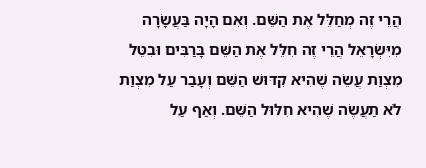הֲרֵי זֶה מְחַלֵּל אֶת הַשֵּׁם. וְאִם הָיָה בַּעֲשָׂרָה מִיִּשְׂרָאֵל הֲרֵי זֶה חִלֵּל אֶת הַשֵּׁם בָּרַבִּים וּבִטֵּל מִצְוַת עֲשֵׂה שֶׁהִיא קִדּוּשׁ הַשֵּׁם וְעָבַר עַל מִצְוַת לֹא תַעֲשֶׂה שֶׁהִיא חִלּוּל הַשֵּׁם. וְאַף עַל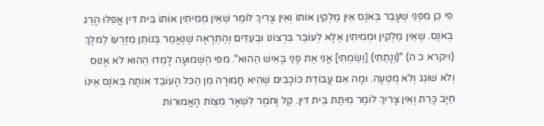פִּי כֵן מִפְּנֵי שֶׁעָבַר בְּאֹנֶס אֵין מַלְקִין אוֹתוֹ וְאֵין צָרִיךְ לוֹמַר שֶׁאֵין מְמִיתִין אוֹתוֹ בֵּית דִּין אֲפִלּוּ הָרַג בְּאֹנֶס. שֶׁאֵין מַלְקִין וּמְמִיתִין אֶלָּא לְעוֹבֵר בִּרְצוֹנוֹ וּבְעֵדִים וְהַתְרָאָה שֶׁנֶּאֱמַר בְּנוֹתֵן מִזַּרְעוֹ לַמּלֶךְ (ויקרא כ ה) "(וְנָתַתִּי) [וְשַׂמְתִּי] אֲנִי אֶת פָּנַי בָּאִישׁ הַהוּא". מִפִּי הַשְּׁמוּעָה לָמְדוּ הַהוּא לֹא אָנוּס וְלֹא שׁוֹגֵג וְלֹא מֻטְעֶה. וּמָה אִם עֲבוֹדַת כּוֹכָבִים שֶׁהִיא חֲמוּרָה מִן הַכּל הָעוֹבֵד אוֹתָהּ בְּאֹנֶס אֵינוֹ חַיָּב כָּרֵת וְאֵין צָרִיךְ לוֹמַר מִיתַת בֵּית דִּין. קַל וָחֹמֶר לִשְׁאָר מִצְוֹת הָאֲמוּרוֹת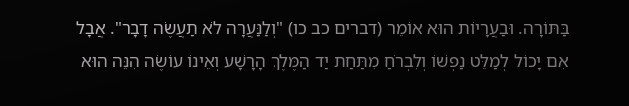בַּתּוֹרָה. וּבַעֲרָיוֹת הוּא אוֹמֵר (דברים כב כו) "וְלַנַּעֲרָה לֹא תַעֲשֶׂה דָבָר". אֲבָל אִם יָכוֹל לְמַלֵּט נַפְשׁוֹ וְלִבְרֹחַ מִתַּחַת יַד הַמֶּלֶךְ הָרָשָׁע וְאֵינוֹ עוֹשֶׂה הִנֵּה הוּא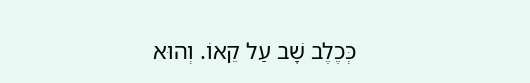כְּכֶלֶב שָׁב עַל קֵאוֹ. וְהוּא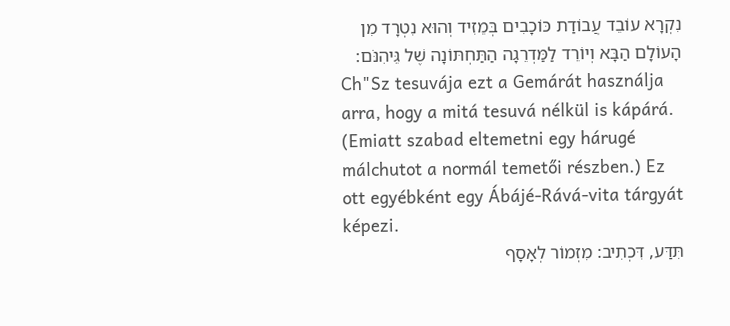נִקְרָא עוֹבֵד עֲבוֹדַת כּוֹכָבִים בְּמֵזִיד וְהוּא נִטְרָד מִן הָעוֹלָם הַבָּא וְיוֹרֵד לַמַּדְרֵגָה הַתַּחְתּוֹנָה שֶׁל גֵּיהִנֹּם:
Ch"Sz tesuvája ezt a Gemárát használja arra, hogy a mitá tesuvá nélkül is kápárá. (Emiatt szabad eltemetni egy hárugé málchutot a normál temetői részben.) Ez ott egyébként egy Ábájé-Rává-vita tárgyát képezi.
תִּדַּע, דִּכְתִיב: מִזְמוֹר לְאָסָף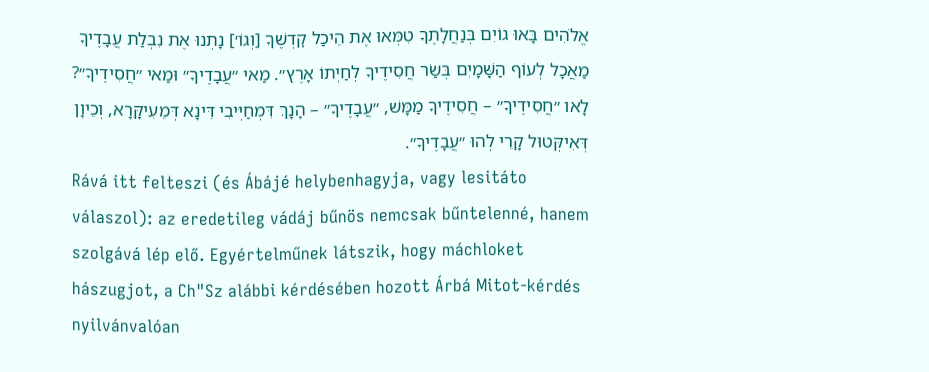אֱלֹהִים בָּאוּ גוֹיִם בְּנַחֲלָתֶךָ טִמְּאוּ אֶת הֵיכַל קׇדְשֶׁךָ [וְגוֹ׳] נָתְנוּ אֶת נִבְלַת עֲבָדֶיךָ מַאֲכָל לְעוֹף הַשָּׁמָיִם בְּשַׂר חֲסִידֶיךָ לְחַיְתוֹ אָרֶץ״. מַאי ״עֲבָדֶיךָ״ וּמַאי ״חֲסִידֶיךָ״? לָאו ״חֲסִידֶיךָ״ – חֲסִידֶיךָ מַמָּשׁ, ״עֲבָדֶיךָ״ – הָנָךְ דִּמְחַיְּיבִי דִּינָא דְּמֵעִיקָּרָא, וְכֵיוָן דְּאִיקְּטוּל קָרֵי לְהוּ ״עֲבָדֶיךָ״.
Rává itt felteszi (és Ábájé helybenhagyja, vagy lesitáto válaszol): az eredetileg vádáj bűnös nemcsak bűntelenné, hanem szolgává lép elő. Egyértelműnek látszik, hogy máchloket hászugjot, a Ch"Sz alábbi kérdésében hozott Árbá Mitot-kérdés nyilvánvalóan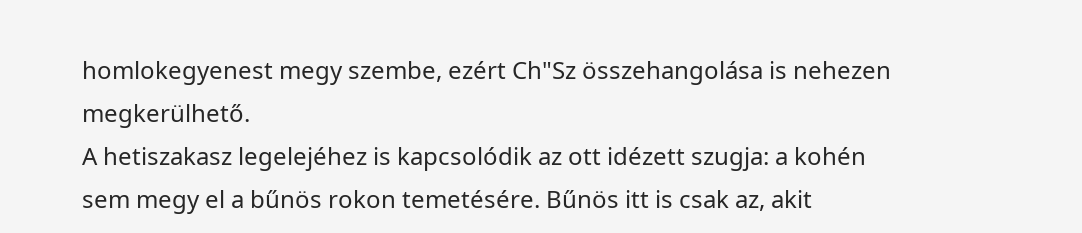homlokegyenest megy szembe, ezért Ch"Sz összehangolása is nehezen megkerülhető.
A hetiszakasz legelejéhez is kapcsolódik az ott idézett szugja: a kohén sem megy el a bűnös rokon temetésére. Bűnös itt is csak az, akit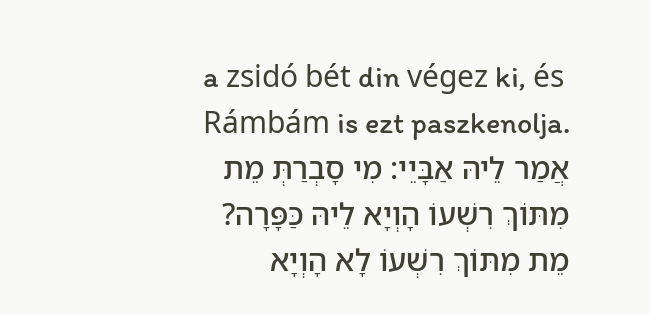a zsidó bét din végez ki, és Rámbám is ezt paszkenolja.
אֲמַר לֵיהּ אַבָּיֵי: מִי סָבְרַתְּ מֵת מִתּוֹךְ רִשְׁעוֹ הָוְיָא לֵיהּ כַּפָּרָה? מֵת מִתּוֹךְ רִשְׁעוֹ לָא הָוְיָא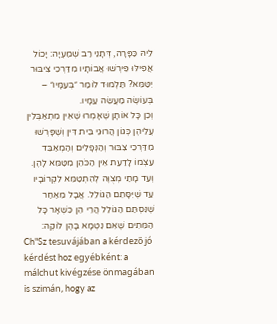לֵיהּ כַּפָּרָה, דְּתָנֵי רַב שְׁמַעְיָה: יָכוֹל אֲפִילּוּ פֵּירְשׁוּ אֲבוֹתָיו מִדַּרְכֵי צִיבּוּר יִטַּמֵּא? תַּלְמוּד לוֹמַר ״בְּעַמָּיו״ – בְּעוֹשֶׂה מַעֲשֵׂה עַמָּיו.
וְכֵן כָּל אוֹתָן שֶׁאָמְרוּ שֶׁאֵין מִתְאַבְּלִין עֲלֵיהֶן כְּגוֹן הֲרוּגֵי בֵּית דִּין וְשֶׁפָּרְשׁוּ מִדַּרְכֵי צִבּוּר וְהַנְּפָלִים וְהַמְאַבֵּד עַצְמוֹ לָדַעַת אֵין הַכֹּהֵן מִטַּמֵּא לָהֶן. וְעַד מָתַי מְצֻוֶּה לְהִתְטַמֵּא לִקְרוֹבָיו עַד שֶׁיִּסָּתֵם הַגּוֹלֵל. אֲבָל מֵאַחַר שֶׁנִּסְתַּם הַגּוֹלֵל הֲרֵי הֵן כִּשְׁאָר כָּל הַמֵּתִים שֶׁאִם נִטְמָא בָּהֶן לוֹקֶה:
Ch"Sz tesuvájában a kérdező jó kérdést hoz egyébként: a málchut kivégzése önmagában is szimán, hogy az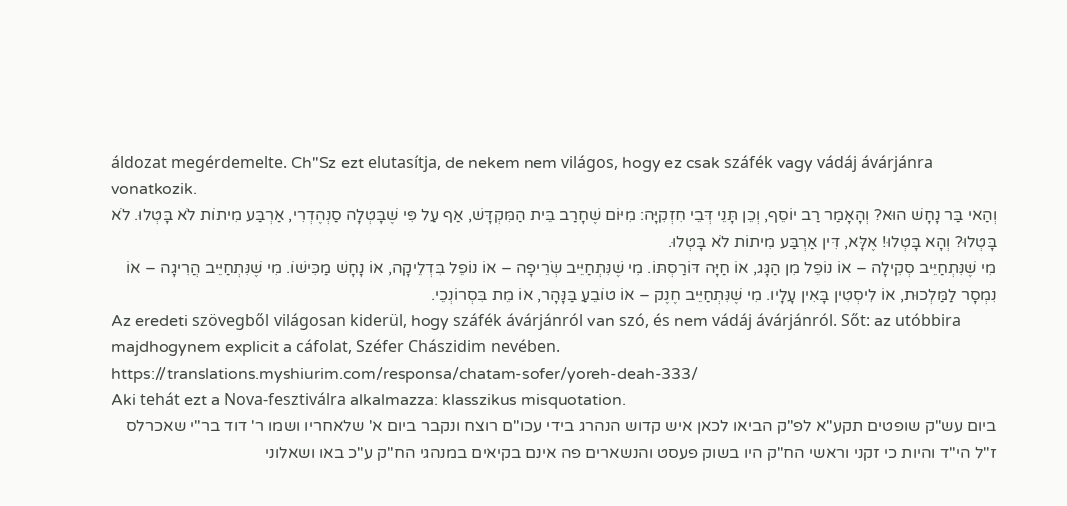áldozat megérdemelte. Ch"Sz ezt elutasítja, de nekem nem világos, hogy ez csak száfék vagy vádáj ávárjánra vonatkozik.
וְהַאי בַּר נָחָשׁ הוּא? וְהָאָמַר רַב יוֹסֵף, וְכֵן תָּנֵי דְּבֵי חִזְקִיָּה: מִיּוֹם שֶׁחָרַב בֵּית הַמִּקְדָּשׁ, אַף עַל פִּי שֶׁבָּטְלָה סַנְהֶדְרִי, אַרְבַּע מִיתוֹת לֹא בָּטְלוּ. לֹא בָּטְלוּ? וְהָא בָּטְלוּ! אֶלָּא, דִּין אַרְבַּע מִיתוֹת לֹא בָּטְלוּ.
מִי שֶׁנִּתְחַיֵּיב סְקִילָה – אוֹ נוֹפֵל מִן הַגָּג, אוֹ חַיָּה דּוֹרַסְתּוֹ. מִי שֶׁנִּתְחַיֵּיב שְׂרֵיפָה – אוֹ נוֹפֵל בִּדְלֵיקָה, אוֹ נָחָשׁ מַכִּישׁוֹ. מִי שֶׁנִּתְחַיֵּיב הֲרִיגָה – אוֹ נִמְסָר לַמַּלְכוּת, אוֹ לִיסְטִין בָּאִין עָלָיו. מִי שֶׁנִּתְחַיֵּיב חֶנֶק – אוֹ טוֹבֵעַ בַּנָּהָר, אוֹ מֵת בִּסְרוֹנְכֵי.
Az eredeti szövegből világosan kiderül, hogy száfék ávárjánról van szó, és nem vádáj ávárjánról. Sőt: az utóbbira majdhogynem explicit a cáfolat, Széfer Chászidim nevében.
https://translations.myshiurim.com/responsa/chatam-sofer/yoreh-deah-333/
Aki tehát ezt a Nova-fesztiválra alkalmazza: klasszikus misquotation.
ביום עש"ק שופטים תקע"א לפ"ק הביאו לכאן איש קדוש הנהרג בידי עכו"ם רוצח ונקבר ביום א' שלאחריו ושמו ר' דוד בר"י שאכרלס ז"ל הי"ד והיות כי זקני וראשי הח"ק היו בשוק פעסט והנשארים פה אינם בקיאים במנהגי הח"ק ע"כ באו ושאלוני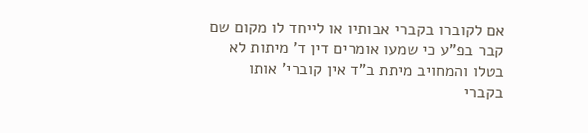אם לקוברו בקברי אבותיו או לייחד לו מקום שם קבר בפ"ע כי שמעו אומרים דין ד' מיתות לא בטלו והמחויב מיתת ב"ד אין קוברי' אותו בקברי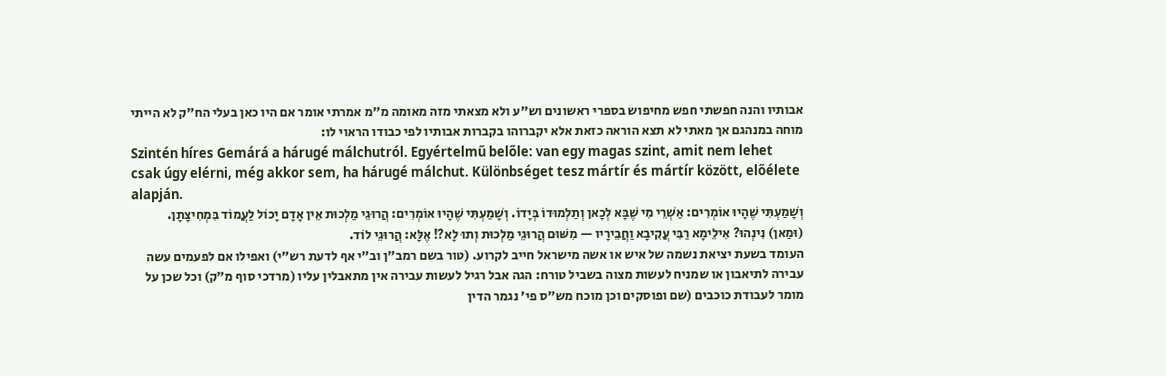אבותיו והנה חפשתי חפש מחיפוש בספרי ראשונים וש"ע ולא מצאתי מזה מאומה מ"מ אמרתי אומר אם היו כאן בעלי הח"ק לא הייתי מוחה במנהגם אך מאתי לא תצא הוראה כזאת אלא יקברוהו בקברות אבותיו לפי כבודו הראוי לו:
Szintén híres Gemárá a hárugé málchutról. Egyértelmű belőle: van egy magas szint, amit nem lehet csak úgy elérni, még akkor sem, ha hárugé málchut. Különbséget tesz mártír és mártír között, előélete alapján.
וְשָׁמַעְתִּי שֶׁהָיוּ אוֹמְרִים: אַשְׁרֵי מִי שֶׁבָּא לְכָאן וְתַלְמוּדוֹ בְּיָדוֹ. וְשָׁמַעְתִּי שֶׁהָיוּ אוֹמְרִים: הֲרוּגֵי מַלְכוּת אֵין אָדָם יָכוֹל לַעֲמוֹד בִּמְחִיצָתָן.
(וּמַאן) נִינְהוּ? אִילֵימָא רַבִּי עֲקִיבָא וַחֲבֵירָיו — מִשּׁוּם הֲרוּגֵי מַלְכוּת וְתוּ לָא?! אֶלָּא: הֲרוּגֵי לוֹד.
העומד בשעת יציאת נשמה של איש או אשה מישראל חייב לקרוע. (טור בשם רמב"ן וב"י אף לדעת רש"י) ואפילו אם לפעמים עשה עבירה לתיאבון או שמניח לעשות מצוה בשביל טורח: הגה אבל רגיל לעשות עבירה אין מתאבלין עליו (מרדכי סוף מ"ק) וכל שכן על מומר לעבודת כוכבים (שם ופוסקים וכן מוכח מש"ס פי' נגמר הדין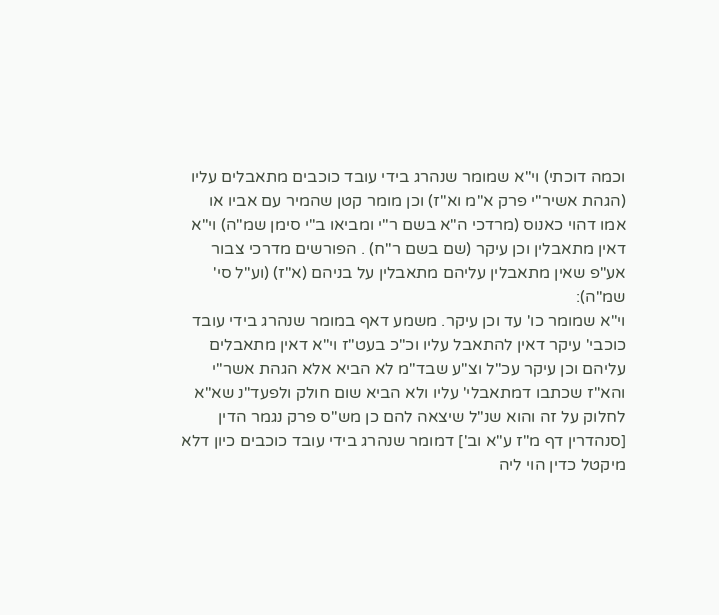וכמה דוכתי) וי"א שמומר שנהרג בידי עובד כוכבים מתאבלים עליו (הגהת אשיר"י פרק א"מ וא"ז) וכן מומר קטן שהמיר עם אביו או אמו דהוי כאנוס (מרדכי ה"א בשם ר"י ומביאו ב"י סימן שמ"ה) וי"א דאין מתאבלין וכן עיקר (שם בשם ר"ח) . הפורשים מדרכי צבור אע"פ שאין מתאבלין עליהם מתאבלין על בניהם (א"ז) (וע"ל סי' שמ"ה):
וי"א שמומר כו' עד וכן עיקר. משמע דאף במומר שנהרג בידי עובד כוכבי' עיקר דאין להתאבל עליו וכ"כ בעט"ז וי"א דאין מתאבלים עליהם וכן עיקר עכ"ל וצ"ע שבד"מ לא הביא אלא הגהת אשר"י והא"ז שכתבו דמתאבלי' עליו ולא הביא שום חולק ולפעד"נ שא"א לחלוק על זה והוא שנ"ל שיצאה להם כן מש"ס פרק נגמר הדין [סנהדרין דף מ"ז ע"א וב'] דמומר שנהרג בידי עובד כוכבים כיון דלא מיקטל כדין הוי ליה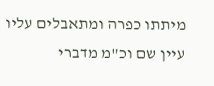מיתתו כפרה ומתאבלים עליו עיין שם וכ"מ מדברי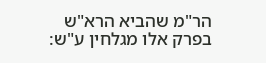הר"מ שהביא הרא"ש בפרק אלו מגלחין ע"ש: